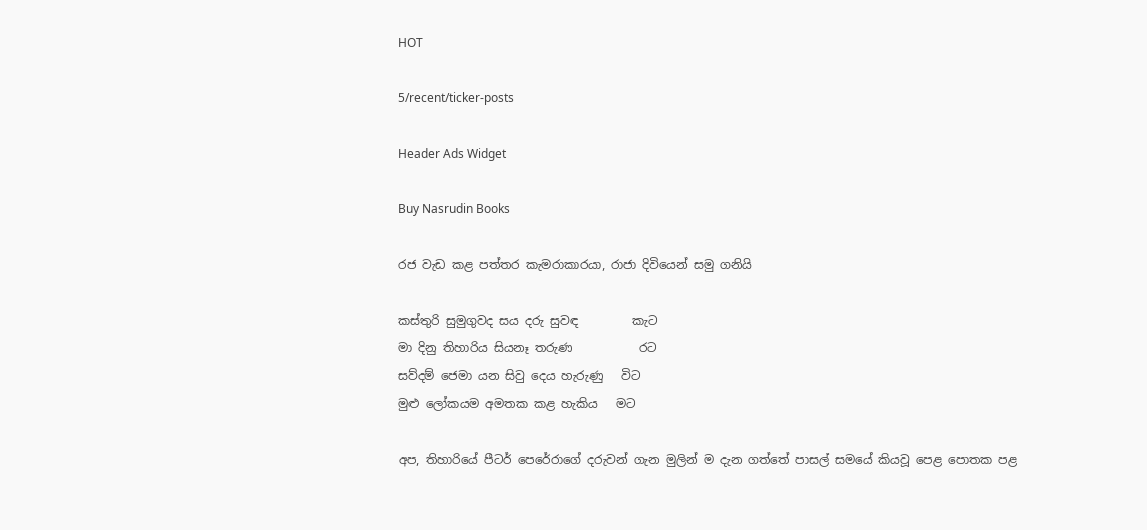HOT

5/recent/ticker-posts

Header Ads Widget

Buy Nasrudin Books

රජ වැඩ කළ පත්තර කැමරාකාරයා, රාජා දිවියෙන් සමු ගනියි

කස්තුරි සුමුගුවද සය දරු සුවඳ         කැට
මා දිනු තිහාරිය සියනෑ තරුණ           රට
සව්දම් ජෙමා යන සිවු දෙය හැරුණු   විට
මුළු ලෝකයම අමතක කළ හැකිය   මට

අප, තිහාරියේ පීටර් පෙරේරාගේ දරුවන් ගැන මුලින් ම දැන ගත්තේ පාසල් සමයේ කියවූ පෙළ පොතක පළ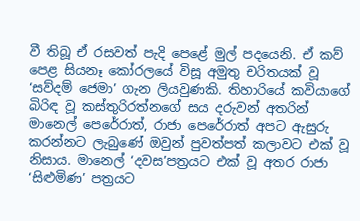වී තිබූ ඒ රසවත් පැදි පෙළේ මුල් පදයෙනි. ඒ කව් පෙළ සියනෑ කෝරලයේ විසූ අමුතු චරිතයක් වූ ‘සව්දම් ජෙමා’ ගැන ලියවුණකි. තිහාරියේ කවියාගේ බිරිඳ වූ කස්තුරිරත්නගේ සය දරුවන් අතරින් මානෙල් පෙරේරාත්, රාජා පෙරේරාත් අපට ඇසුරු කරන්නට ලැබුණේ ඔවුන් පුවත්පත් කලාවට එක් වූ නිසාය. මානෙල් ‘දවස’පත්‍රයට එක් වූ අතර රාජා ‘සිළුමිණ’ පත්‍රයට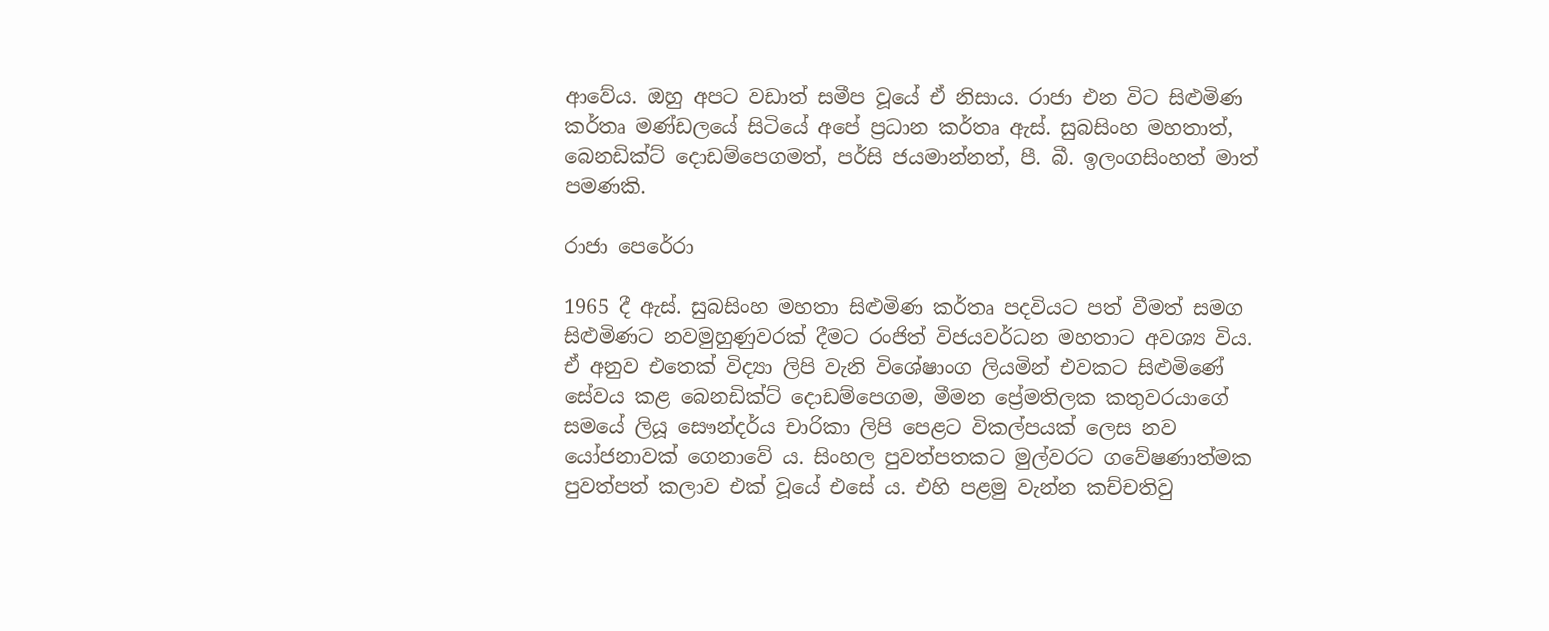ආවේය. ඔහු අපට වඩාත් සමීප වූයේ ඒ නිසාය. රාජා එන විට සිළුමිණ කර්තෘ මණ්ඩලයේ සිටියේ අපේ ප්‍රධාන කර්තෘ ඇස්. සුබසිංහ මහතාත්, බෙනඩික්ට් දොඩම්පෙගමත්, පර්සි ජයමාන්නත්, පී. බී. ඉලංගසිංහත් මාත් පමණකි.

රාජා පෙරේරා

1965 දී ඇස්. සුබසිංහ මහතා සිළුමිණ කර්තෘ පදවියට පත් වීමත් සමග සිළුමිණට නවමුහුණුවරක් දීමට රංජිත් විජයවර්ධන මහතාට අවශ්‍ය විය. ඒ අනුව එතෙක් විද්‍යා ලිපි වැනි විශේෂාංග ලියමින් එවකට සිළුමිණේ සේවය කළ බෙනඩික්ට් දොඩම්පෙගම, මීමන ප්‍රේමතිලක කතුවරයාගේ සමයේ ලියූ සෞන්දර්ය චාරිකා ලිපි පෙළට විකල්පයක් ලෙස නව යෝජනාවක් ගෙනාවේ ය. සිංහල පුවත්පතකට මුල්වරට ගවේෂණාත්මක පුවත්පත් කලාව එක් වූයේ එසේ ය. එහි පළමු වැන්න කච්චතිවු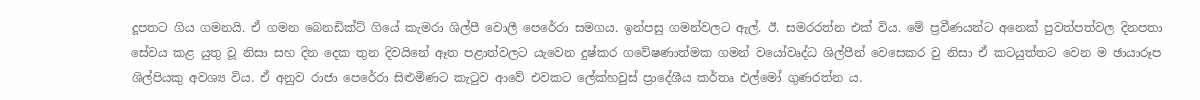දූපතට ගිය ගමනයි. ඒ ගමන බෙනඩික්ට් ගියේ කැමරා ශිල්පී වොලී පෙරේරා සමගය. ඉන්පසු ගමන්වලට ඇල්. ඊ. සමරරත්න එක් විය. මේ ප්‍රවීණයන්ට අනෙක් පුවත්පත්වල දිනපතා සේවය කළ යුතු වූ නිසා සහ දින දෙක තුන දිවයිනේ ඈත පළාත්වලට යැවෙන දුෂ්කර ගවේෂණාත්මක ගමන් වයෝවෘද්ධ ශිල්පීන් වෙසෙකර වු නිසා ඒ කටයුත්තට වෙන ම ඡායාරූප ශිල්පියකු අවශ්‍ය විය. ඒ අනුව රාජා පෙරේරා සිළුමිණට කැටුව ආවේ එවකට ලේක්හවුස් ප්‍රාදේශීය කර්තෘ එල්මෝ ගුණරත්න ය.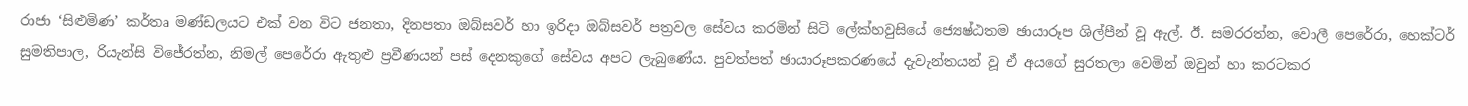රාජා ‘සිළුමිණ’ කර්තෘ මණ්ඩලයට එක් වන විට ජනතා, දිනපතා ඔබ්සවර් හා ඉරිදා ඔබ්සවර් පත්‍රවල සේවය කරමින් සිටි ලේක්හවුසියේ ජ්‍යෙෂ්ඨතම ‍ඡායාරූප ශිල්පීන් වූ ඇල්. ඊ. සමරරත්න, වොලී පෙරේරා, හෙක්ටර් සුමතිපාල, රියැන්සි විජේරත්න, නිමල් පෙරේරා ඇතුළු ප්‍රවීණයන් පස් දෙනකුගේ සේවය අපට ලැබුණේය. පුවත්පත් ඡායාරූපකරණයේ දැවැන්තයන් වූ ඒ අයගේ සුරතලා වෙමින් ඔවුන් හා කරටකර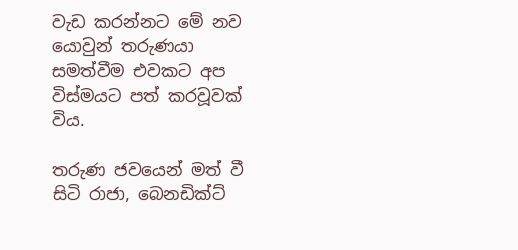වැඩ කරන්නට මේ නව යොවුන් තරුණයා සමත්වීම එවකට අප විස්මයට පත් කරවූවක් විය.

තරුණ ජවයෙන් මත් වී සිටි රාජා, බෙනඩික්ට්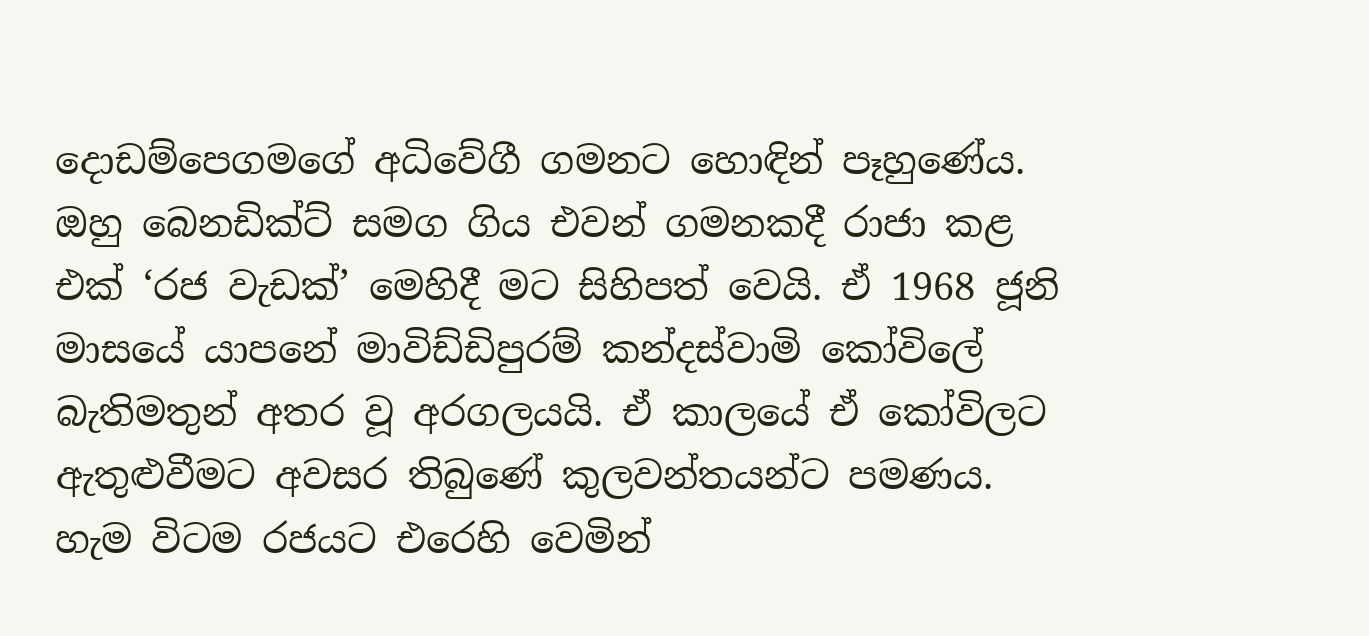දොඩම්පෙගමගේ අධිවේගී ගමනට හොඳින් පෑහුණේය. ඔහු බෙනඩික්ට් සමග ගිය එවන් ගමනකදී රාජා කළ එක් ‘රජ වැඩක්’ මෙහිදී මට සිහිපත් වෙයි. ඒ 1968 ජූනි මාසයේ යාපනේ මාවිඩ්ඩිපුරම් කන්දස්වාමි කෝවිලේ බැතිමතුන් අතර වූ අරගලයයි. ඒ කාලයේ ඒ කෝවිලට ඇතුළුවීමට අවසර තිබුණේ කුලවන්තයන්ට පමණය. හැම විටම රජයට එරෙහි වෙමින්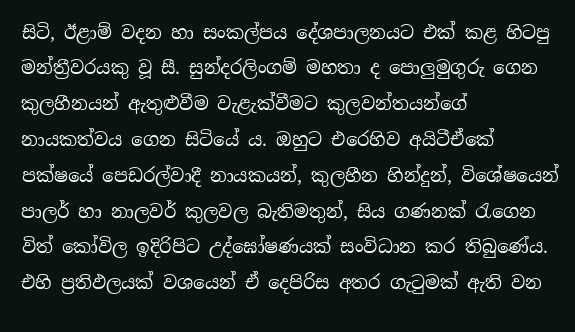සිටි, ඊළාම් වදන හා සංකල්පය දේශපාලනයට එක් කළ හිටපු මන්ත්‍රීවරයකු වූ සී. සුන්දරලිංගම් මහතා ද පොලුමුගුරු ගෙන කුලහීනයන් ඇතුළුවීම වැළැක්වීමට කුලවන්තයන්ගේ නායකත්වය ගෙන සිටියේ ය. ඔහුට එරෙහිව අයිටීඒකේ පක්ෂයේ පෙඩරල්වාදී නායකයන්, කුලහීන හින්දුන්, විශේෂයෙන් පාලර් හා නාලවර් කුලවල බැතිමතුන්, සිය ගණනක් රැගෙන විත් කෝවිල ඉදිරිපිට උද්ඝෝෂණයක් සංවිධාන කර තිබුණේය. එහි ප්‍රතිඵලයක් වශයෙන් ඒ දෙපිරිස අතර ගැටුමක් ඇති වන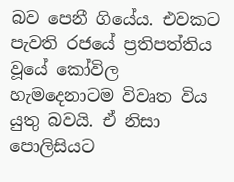බව පෙනී ගියේය. එවකට පැවති රජයේ ප්‍රතිපත්තිය වූයේ කෝවිල හැමදෙනාටම විවෘත විය යුතු බවයි. ඒ නිසා පොලිසියට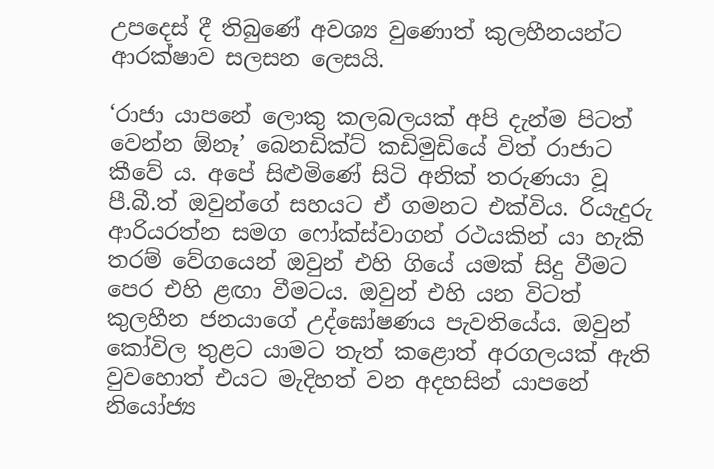උපදෙස් දී තිබුණේ අවශ්‍ය වුණොත් කුලහීනයන්ට ආරක්ෂාව සලසන ලෙසයි.

‘රාජා යාපනේ ලොකු කලබලයක් අපි දැන්ම පිටත් වෙන්න ඕනෑ’ බෙනඩික්ට් කඩිමුඩියේ විත් රාජාට කීවේ ය. අපේ සිළුමිණේ සිටි අනික් තරුණයා වූ පී.බී.ත් ඔවුන්ගේ සහයට ඒ ගමනට එක්විය. රියැදුරු ආරියරත්න සමග ෆෝක්ස්වාගන් රථයකින් යා හැකි තරම් වේගයෙන් ඔවුන් එහි ගියේ යමක් සිදු වීමට පෙර එහි ළඟා වීමටය. ඔවුන් එහි යන විටත් කුලහීන ජනයාගේ උද්ඝෝෂණය පැවතියේය. ඔවුන් කෝවිල තුළට යාමට තැත් කළොත් අරගලයක් ඇති වුවහොත් එයට මැදිහත් වන අදහසින් යාපනේ නියෝජ්‍ය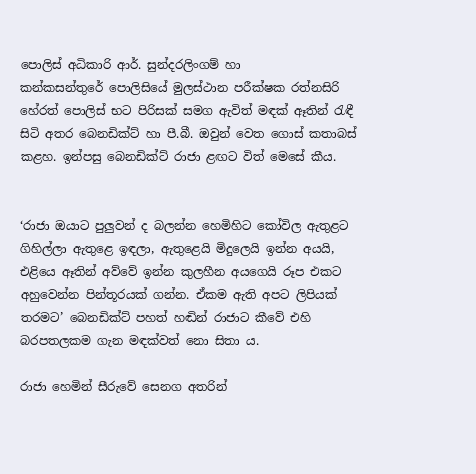පොලිස් අධිකාරි ආර්. සුන්දරලිංගම් හා කන්කසන්තුරේ ‍පොලි‍සියේ මුලස්ථාන පරීක්ෂක රත්නසිරි හේරත් පොලිස් භට පිරිසක් සමග ඇවිත් මඳක් ඈතින් රැඳී සිටි අතර බෙනඩික්ට් හා පී.බී. ඔවුන් වෙත ගොස් කතාබස් කළහ. ඉන්පසු බෙනඩික්ට් රාජා ළඟට විත් මෙසේ කීය.


‘රාජා ඔයාට පුලුවන් ද බලන්න හෙමිහිට කෝවිල ඇතුළට ගිහිල්ලා ඇතුළෙ ඉඳලා, ඇතුළෙයි මිදුලෙයි ඉන්න අයයි, එළියෙ ඈතින් අව්වේ ඉන්න කුලහීන අයගෙයි රූප එකට අහුවෙන්න පින්තූරයක් ගන්න. ඒකම ඇති අපට ලිපියක් තරමට’ බෙනඩික්ට් පහත් හඬින් රාජාට කීවේ එහි බරපතලකම ගැන මඳක්වත් නො සිතා ය.

රාජා හෙමින් සීරුවේ සෙනග අතරින්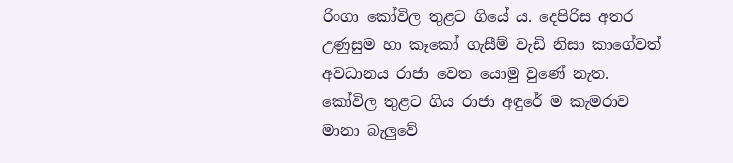රිංගා කෝවිල තුළට ගියේ ය. දෙපිරිස අතර උණුසුම හා කෑකෝ ගැසීම් වැඩි නිසා කාගේවත් අවධානය රාජා වෙත යොමු වුණේ නැත. කෝවිල තුළට ගිය රාජා අඳුරේ ම කැමරාව මානා බැලුවේ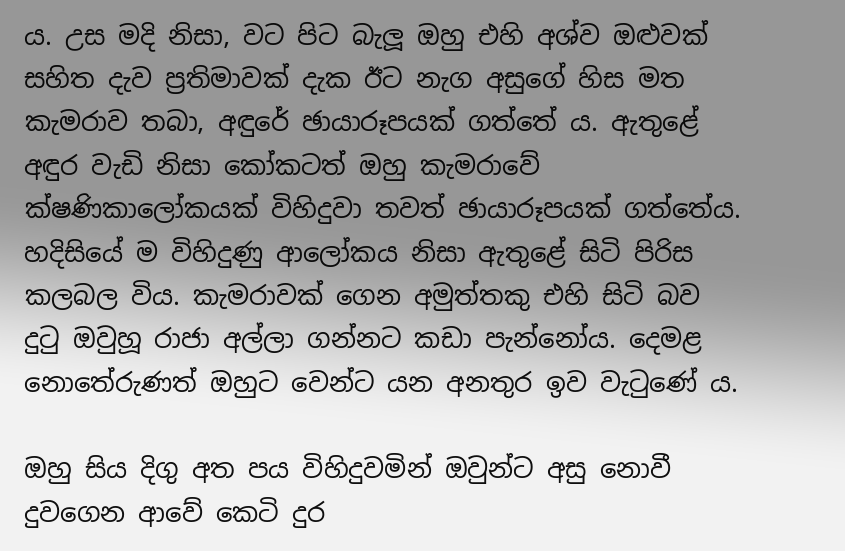ය. උස මදි නිසා, වට පිට බැලූ ඔහු එහි අශ්ව ඔළුවක් සහිත දැව ප්‍රතිමාවක් දැක ඊට නැග අසුගේ හිස මත කැමරාව තබා, අඳුරේ ඡායාරූපයක් ගත්තේ ය. ඇතුළේ අඳුර වැඩි නිසා කෝකටත් ඔහු කැමරාවේ ක්ෂණිකාලෝකයක් විහිදුවා තවත් ඡායාරූපයක් ගත්තේය. හදිසියේ ම විහිදුණු ආලෝකය නිසා ඇතුළේ සිටි පිරිස කලබල විය. කැමරාවක් ගෙන අමුත්තකු එහි සිටි බව දුටු ඔවුහූ රාජා අල්ලා ගන්නට කඩා පැන්නෝය. දෙමළ නොතේරුණත් ඔහුට වෙන්ට යන අනතුර ඉව වැටුණේ ය.

ඔහු සිය දිගු අත පය විහිදුවමින් ඔවුන්ට අසු නොවී දුවගෙන ආවේ කෙටි දුර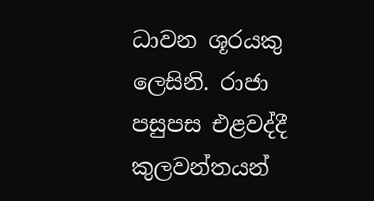ධාවන ශූරයකු ලෙසිනි. රාජා පසුපස එළවද්දී කුලවන්තයන්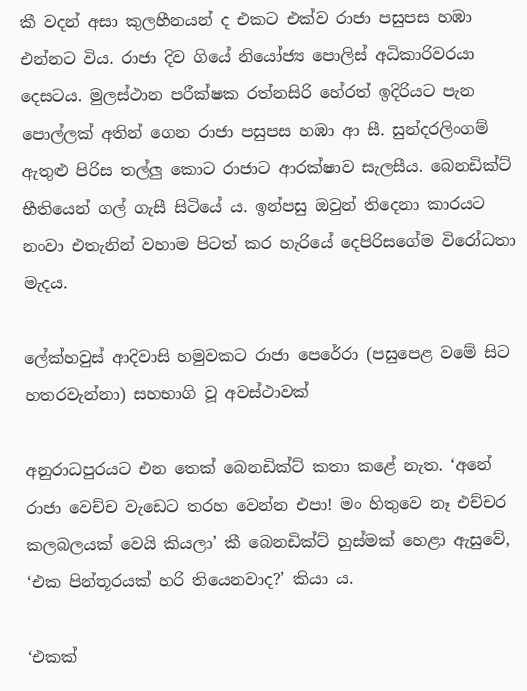කී වදන් අසා කුලහීනයන් ද එකට එක්ව රාජා පසුපස හඹා එන්නට විය. රාජා දිව ගියේ නියෝජ්‍ය පොලිස් අධිකාරිවරයා දෙසටය. මුලස්ථාන පරීක්ෂක රත්නසිරි හේරත් ඉදිරියට පැන පොල්ලක් අතින් ගෙන රාජා පසුපස හඹා ආ සී. සුන්දරලිංගම් ඇතුළු පිරිස තල්ලු කොට රාජාට ආරක්ෂාව සැලසීය. බෙනඩික්ට් භීතියෙන් ගල් ගැසී සිටියේ ය. ඉන්පසු ඔවුන් තිදෙනා කාරයට නංවා එතැනින් වහාම පිටත් කර හැරියේ දෙපිරිසගේම විරෝධතා මැදය.

ලේක්හවුස් ආදිවාසි හමුවකට රාජා පෙරේරා (පසුපෙළ වමේ සිට හතරවැන්නා) සහභාගි වූ අවස්ථාවක්

අනුරාධපුරයට එන තෙක් බෙනඩික්ට් කතා කළේ නැත. ‘අනේ රාජා වෙච්ච වැඩෙට තරහ වෙන්න එපා! මං හිතුවෙ නෑ එච්චර කලබලයක් වෙයි කියලා’ කී බෙනඩික්ට් හුස්මක් හෙළා ඇසුවේ, ‘එක පින්තූරයක් හරි තියෙනවාද?’ කියා ය.

‘එකක්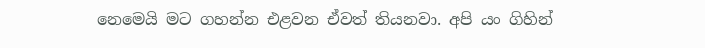නෙමෙයි මට ගහන්න එළවන ඒවත් තියනවා. අපි යං ගිහින්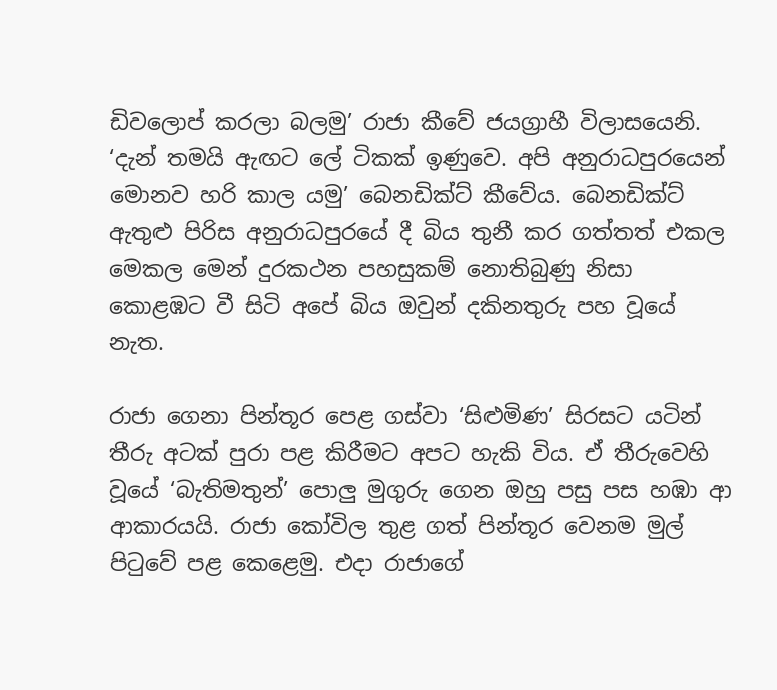ඩිවලොප් කරලා බලමු’ රාජා කීවේ ජයග්‍රාහී විලාසයෙනි. ‘දැන් තමයි ඇඟට ලේ ටිකක් ඉණුවෙ. අපි අනුරාධපුරයෙන් මොනව හරි කාල යමු’ බෙනඩික්ට් කීවේය. බෙනඩික්ට් ඇතුළු පිරිස අනුරාධපුරයේ දී බිය තුනී කර ගත්තත් එකල මෙකල මෙන් දුරකථන පහසුකම් නොතිබුණු නිසා කොළඹට වී සිටි අපේ බිය ඔවුන් දකිනතුරු පහ වූයේ නැත.

රාජා ගෙනා පින්තූර පෙළ ගස්වා ‘සිළුමිණ’ සිරසට යටින් තීරු අටක් පුරා පළ කිරීමට අපට හැකි විය. ඒ තීරුවෙහි වූයේ ‘බැතිමතුන්’ පොලු මුගුරු ගෙන ඔහු පසු පස හඹා ආ ආකාරයයි. රාජා කෝවිල තුළ ගත් පින්තූර වෙනම මුල් පිටුවේ පළ කෙළෙමු. එදා රාජාගේ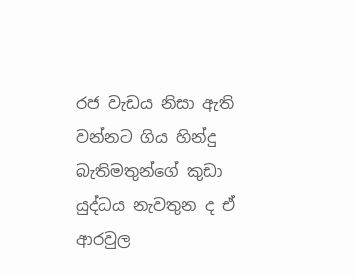රජ වැඩය නිසා ඇති වන්නට ගිය හින්දු බැතිමතුන්ගේ කුඩා යුද්ධය නැවතුන ද ඒ ආරවුල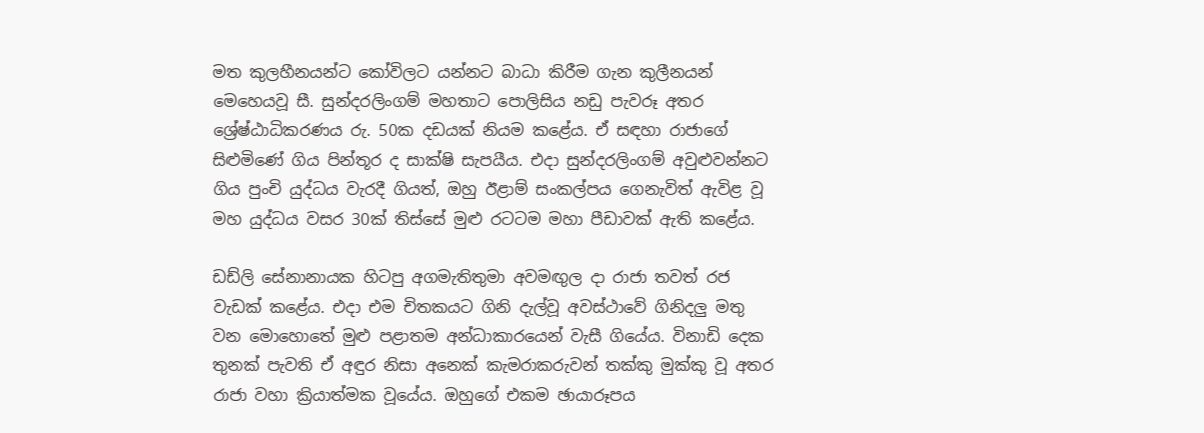මත කුලහීනයන්ට කෝවිලට යන්නට බාධා කිරීම ගැන කුලීනයන් මෙහෙයවූ සී. සුන්දරලිංගම් මහතාට ‍පොලිසිය නඩු පැවරූ අතර ශ්‍රේෂ්ඨාධිකරණය රු. 50ක දඩයක් නියම කළේය. ඒ සඳහා ‍රාජාගේ සිළුමිණේ ගිය පින්තූර ද සාක්ෂි සැපයීය. එදා සුන්දරලිංගම් අවුළුවන්නට ගිය පුංචි යුද්ධය වැරදී ගියත්, ඔහු ඊළාම් සංකල්පය ගෙනැවිත් ඇවිළ වූ මහ යුද්ධය වසර 30ක් තිස්සේ මුළු රටටම මහා පීඩාවක් ඇති කළේය.

ඩඩ්ලි සේනානායක හිටපු අගමැතිතුමා අවමඟුල දා රාජා තවත් රජ වැඩක් කළේය. එදා එම චිතකයට ගිනි දැල්වූ අවස්ථාවේ ගිනිදලු මතු වන මොහොතේ මුළු පළාතම අන්ධාකාරයෙන් වැසී ගියේය. විනාඩි දෙක තුනක් පැවති ඒ අඳුර නිසා අනෙක් කැමරාකරුවන් තක්කු මුක්කු වූ අතර රාජා වහා ක්‍රියාත්මක වූයේය. ඔහුගේ එකම ඡායාරූපය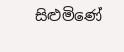සිළුමිණේ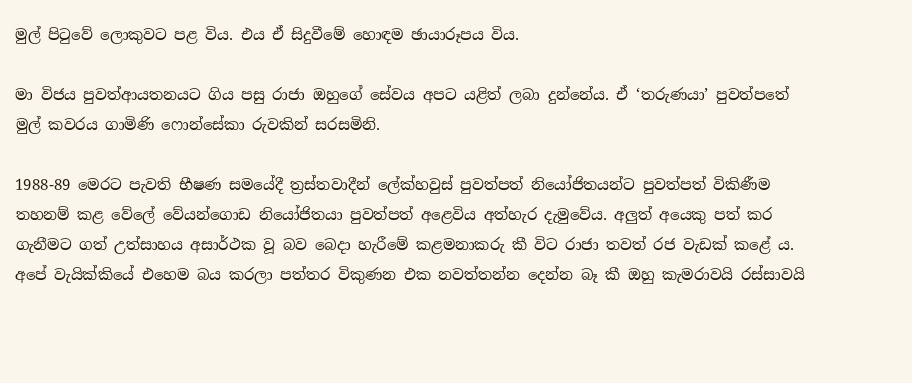මුල් පිටුවේ ලොකුවට පළ විය. එය ඒ සිදුවීමේ හොඳම ඡායාරූපය විය.

මා විජය පුවත්ආයතනයට ගිය පසු රාජා ඔහුගේ සේවය අපට යළිත් ලබා දුන්නේය. ඒ ‘තරුණයා’ පුවත්පතේ මුල් කවරය ගාමිණි ෆොන්සේකා රුවකින් සරසමිනි.

1988-89 මෙරට පැවති භීෂණ සමයේදී ත්‍රස්තවාදීන් ලේක්හවුස් පුවත්පත් නියෝජිතයන්ට පුවත්පත් විකිණීම තහනම් කළ වේලේ වේයන්ගොඩ නියෝජිතයා පුවත්පත් අළෙවිය අත්හැර දැමුවේය. අලුත් අයෙකු පත් කර ගැනීමට ගත් උත්සාහය අසාර්ථක වූ බව බෙදා හැරීමේ කළමනාකරු කී විට රාජා තවත් රජ වැඩක් කළේ ය. අපේ වැයික්කියේ එහෙම බය කරලා පත්තර විකුණන එක නවත්තන්න දෙන්න බෑ කී ඔහු කැමරාවයි රස්සාවයි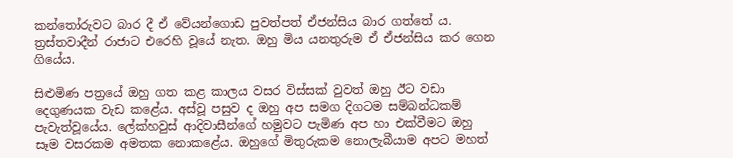කන්තෝරුවට බාර දී ඒ වේයන්ගොඩ පුවත්පත් ඒජන්සිය බාර ගත්තේ ය. ත්‍රස්තවාදීන් රාජාට එරෙහි වූයේ නැත. ඔහු මිය යනතුරුම ඒ ඒජන්සිය කර ගෙන ගියේය.

සිළුමිණ පත්‍රයේ ඔහු ගත කළ කාලය වසර විස්සක් වුවත් ඔහු ඊට වඩා දෙගුණයක වැඩ කළේය. අස්වූ පසුව ද ඔහු අප සමග දිගටම සම්බන්ධකම් පැවැත්වූයේය. ලේක්හවුස් ආදිවාසීන්ගේ හමුවට පැමිණ අප හා එක්වීමට ඔහු සෑම වසරකම අමතක නොකළේය. ඔහුගේ මිතුරුකම නොලැබීයාම අපට මහත්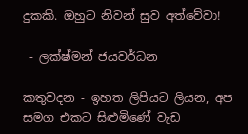දුකකි. ඔහුට නිවන් සුව අත්වේවා!

 - ලක්ෂ්මන් ජයවර්ධන

කතුවදන - ඉහත ලිපියට ලියන, අප සමග එකට සිළුමිණේ වැඩ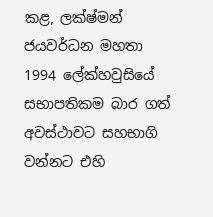කළ, ලක්ෂ්මන් ජයවර්ධන මහතා 1994 ලේක්හවුසියේ සභාපතිකම බාර ගත් අවස්ථාවට සහභාගි වන්නට එහි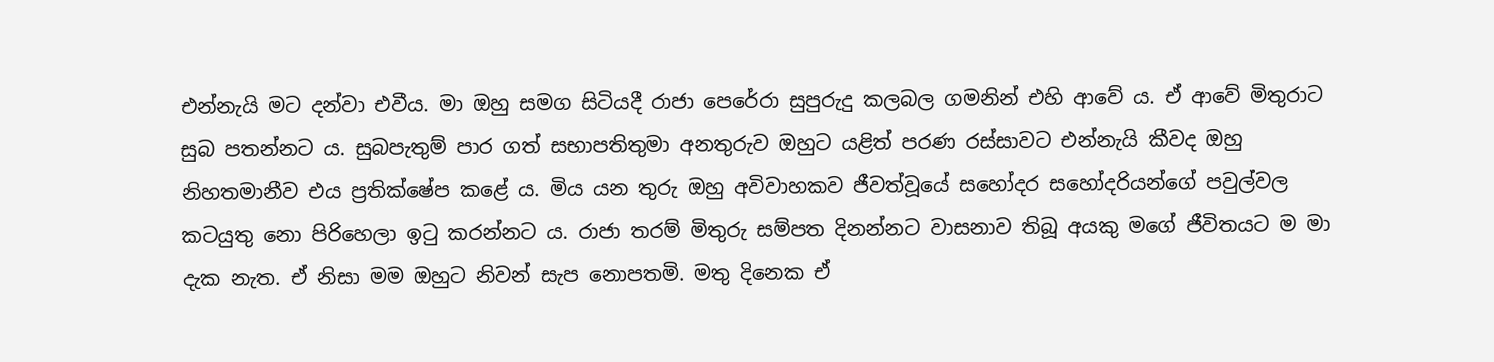එන්නැයි මට දන්වා එවීය. මා ඔහු සමග සිටියදී රාජා පෙරේරා සුපුරුදු කලබල ගමනින් එහි ආවේ ය. ඒ ආවේ මිතුරාට සුබ පතන්නට ය. සුබපැතුම් පාර ගත් සභාපතිතුමා අනතුරුව ඔහුට යළිත් පරණ රස්සාවට එන්නැයි කීවද ඔහු නිහතමානීව එය ප්‍රතික්ෂේප කළේ ය. මිය යන තුරු ඔහු අවිවාහකව ජීවත්වූයේ සහෝදර සහෝදරියන්ගේ පවුල්වල කටයුතු නො පිරිහෙලා ඉටු කරන්නට ය. රාජා තරම් මිතුරු සම්පත දිනන්නට වාසනාව තිබූ අයකු මගේ ජීවිතයට ම මා දැක නැත. ඒ නිසා මම ඔහුට නිවන් සැප නොපතමි. මතු දිනෙක ඒ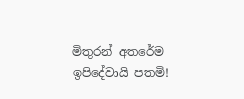මිතුරන් අතරේම ඉපිදේවායි පතමි!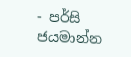- පර්සි ජයමාන්න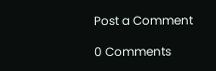Post a Comment

0 Comments